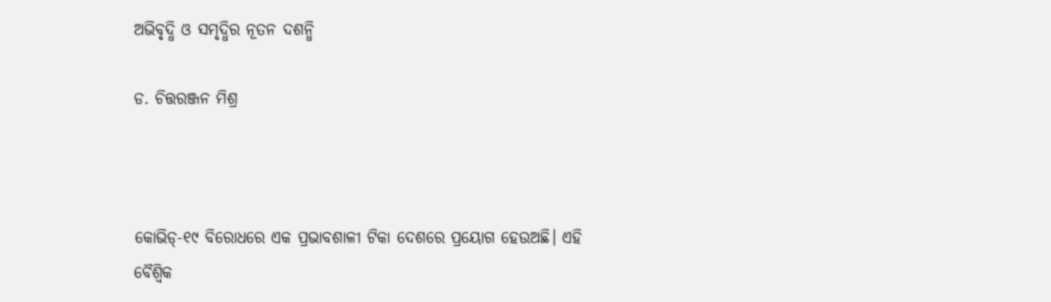ଅଭିବୃଦ୍ଧି ଓ ସମୃଦ୍ଧିର ନୂତନ ଦଶନ୍ଧି

ଡ. ଚିତ୍ତରଞ୍ଜନ ମିଶ୍ର



କୋଭିଡ୍‌-୧୯ ବିରୋଧରେ ଏକ ପ୍ରଭାବଶାଳୀ ଟିକା ଦେଶରେ ପ୍ରୟୋଗ ହେଉଅଛି। ଏହି ବୈଶ୍ୱିକ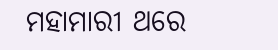ମହାମାରୀ ଥରେ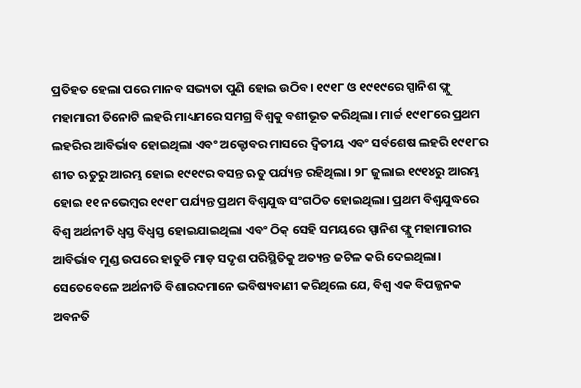ପ୍ରତିହତ ହେଲା ପରେ ମାନବ ସଭ୍ୟତା ପୁଣି ହୋଇ ଉଠିବ। ୧୯୧୮ ଓ ୧୯୧୯ରେ ସ୍ପାନିଶ ଫ୍ଲୁ ମହାମାରୀ ତିନୋଟି ଲହରି ମାଧ୍ୟମରେ ସମଗ୍ର ବିଶ୍ୱକୁ ବଶୀଭୂତ କରିଥିଲା। ମାର୍ଚ୍ଚ ୧୯୧୮ରେ ପ୍ରଥମ ଲହରିର ଆବିର୍ଭାବ ହୋଇଥିଲା ଏବଂ ଅକ୍ଟୋବର ମାସରେ ଦ୍ୱିତୀୟ ଏବଂ ସର୍ବଶେଷ ଲହରି ୧୯୧୮ର ଶୀତ ଋତୁରୁ ଆରମ୍ଭ ହୋଇ ୧୯୧୯ର ବସନ୍ତ ଋତୁ ପର୍ଯ୍ୟନ୍ତ ରହିଥିଲା। ୨୮ ଜୁଲାଇ ୧୯୧୪ରୁ ଆରମ୍ଭ ହୋଇ ୧୧ ନଭେମ୍ବର ୧୯୧୮ ପର୍ଯ୍ୟନ୍ତ ପ୍ରଥମ ବିଶ୍ୱଯୁଦ୍ଧ ସଂଗଠିତ ହୋଇଥିଲା। ପ୍ରଥମ ବିଶ୍ୱଯୁଦ୍ଧରେ ବିଶ୍ୱ ଅର୍ଥନୀତି ଧ୍ୱସ୍ତ ବିଧ୍ୱସ୍ତ ହୋଇଯାଇଥିଲା ଏବଂ ଠିକ୍‌ ସେହି ସମୟରେ ସ୍ପାନିଶ ଫ୍ଲୁ ମହାମାରୀର ଆବିର୍ଭାବ ମୁଣ୍ଡ ଉପରେ ହାତୁଡି ମାଡ଼ ସଦୃଶ ପରିସ୍ଥିତିକୁ ଅତ୍ୟନ୍ତ ଜଟିଳ କରି ଦେଇଥିଲା। ସେତେବେଳେ ଅର୍ଥନୀତି ବିଶାରଦମାନେ ଭବିଷ୍ୟବାଣୀ କରିଥିଲେ ଯେ, ବିଶ୍ୱ ଏକ ବିପଜ୍ଜନକ ଅବନତି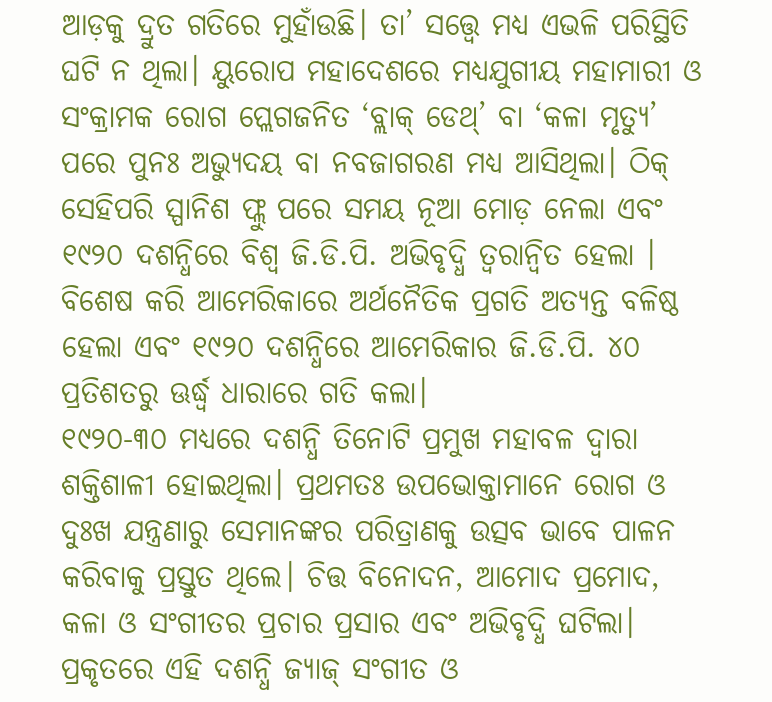ଆଡ଼କୁ ଦ୍ରୁତ ଗତିରେ ମୁହାଁଉଛି। ତା’ ସତ୍ତ୍ୱେ ମଧ୍ୟ ଏଭଳି ପରିସ୍ଥିତି ଘଟି ନ ଥିଲା। ୟୁରୋପ ମହାଦେଶରେ ମଧ୍ୟଯୁଗୀୟ ମହାମାରୀ ଓ ସଂକ୍ରାମକ ରୋଗ ପ୍ଲେଗଜନିତ ‘ବ୍ଲାକ୍‌ ଡେଥ୍‌’ ବା ‘କଳା ମୃତ୍ୟୁ’ ପରେ ପୁନଃ ଅଭ୍ୟୁଦୟ ବା ନବଜାଗରଣ ମଧ୍ୟ ଆସିଥିଲା। ଠିକ୍‌ ସେହିପରି ସ୍ପାନିଶ ଫ୍ଲୁ ପରେ ସମୟ ନୂଆ ମୋଡ଼ ନେଲା ଏବଂ ୧୯୨୦ ଦଶନ୍ଧିରେ ବିଶ୍ୱ ଜି.ଡି.ପି. ଅଭିବୃଦ୍ଧି ତ୍ୱରାନ୍ବିତ ହେଲା । ବିଶେଷ କରି ଆମେରିକାରେ ଅର୍ଥନୈତିକ ପ୍ରଗତି ଅତ୍ୟନ୍ତ ବଳିଷ୍ଠ ହେଲା ଏବଂ ୧୯୨୦ ଦଶନ୍ଧିରେ ଆମେରିକାର ଜି.ଡି.ପି. ୪୦ ପ୍ରତିଶତରୁ ଊର୍ଦ୍ଧ୍ୱ ଧାରାରେ ଗତି କଲା।
୧୯୨୦-୩୦ ମଧ୍ୟରେ ଦଶନ୍ଧି ତିନୋଟି ପ୍ରମୁଖ ମହାବଳ ଦ୍ୱାରା ଶକ୍ତିଶାଳୀ ହୋଇଥିଲା। ପ୍ରଥମତଃ ଉପଭୋକ୍ତାମାନେ ରୋଗ ଓ ଦୁଃଖ ଯନ୍ତ୍ରଣାରୁ ସେମାନଙ୍କର ପରିତ୍ରାଣକୁ ଉତ୍ସବ ଭାବେ ପାଳନ କରିବାକୁ ପ୍ରସ୍ତୁତ ଥିଲେ। ଚିତ୍ତ ବିନୋଦନ, ଆମୋଦ ପ୍ରମୋଦ, କଳା ଓ ସଂଗୀତର ପ୍ରଚାର ପ୍ରସାର ଏବଂ ଅଭିବୃଦ୍ଧି ଘଟିଲା। ପ୍ରକୃତରେ ଏହି ଦଶନ୍ଧି ଜ୍ୟାଜ୍‌ ସଂଗୀତ ଓ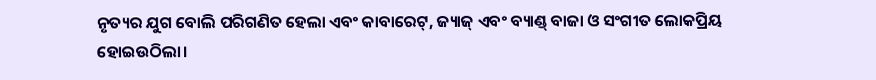ନୃତ୍ୟର ଯୁଗ ବୋଲି ପରିଗଣିତ ହେଲା ଏବଂ କାବାରେଟ୍‌, ଜ୍ୟାଜ୍‌ ଏବଂ ବ୍ୟାଣ୍ଡ୍‌ ବାଜା ଓ ସଂଗୀତ ଲୋକପ୍ରିୟ ହୋଇଉଠିଲା।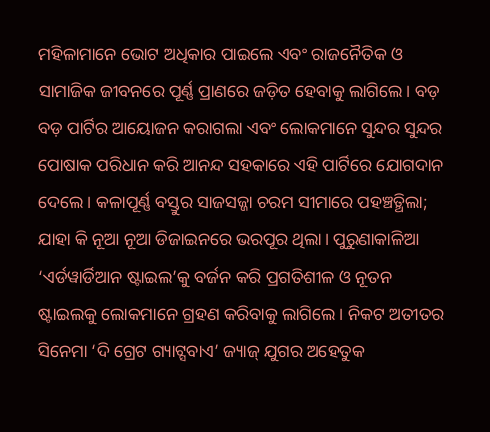ମହିଳାମାନେ ଭୋଟ ଅଧିକାର ପାଇଲେ ଏବଂ ରାଜନୈତିକ ଓ ସାମାଜିକ ଜୀବନରେ ପୂର୍ଣ୍ଣ ପ୍ରାଣରେ ଜଡ଼ିତ ହେବାକୁ ଲାଗିଲେ। ବଡ଼ ବଡ଼ ପାର୍ଟିର ଆୟୋଜନ କରାଗଲା ଏବଂ ଲୋକମାନେ ସୁନ୍ଦର ସୁନ୍ଦର ପୋଷାକ ପରିଧାନ କରି ଆନନ୍ଦ ସହକାରେ ଏହି ପାର୍ଟିରେ ଯୋଗଦାନ ଦେଲେ। କଳାପୂର୍ଣ୍ଣ ବସ୍ତୁର ସାଜସଜ୍ଜା ଚରମ ସୀମାରେ ପହଞ୍ଚତ୍ଥିଲା; ଯାହା କି ନୂଆ ନୂଆ ଡିଜାଇନରେ ଭରପୂର ଥିଲା। ପୁରୁଣାକାଳିଆ ‘ଏର୍ଡୱାର୍ଡିଆନ ଷ୍ଟାଇଲ’କୁ ବର୍ଜନ କରି ପ୍ରଗତିଶୀଳ ଓ ନୂତନ ଷ୍ଟାଇଲକୁ ଲୋକମାନେ ଗ୍ରହଣ କରିବାକୁ ଲାଗିଲେ। ନିକଟ ଅତୀତର ସିନେମା ‘ଦି ଗ୍ରେଟ ଗ୍ୟାଟ୍ସବାଏ’ ଜ୍ୟାଜ୍‌ ଯୁଗର ଅହେତୁକ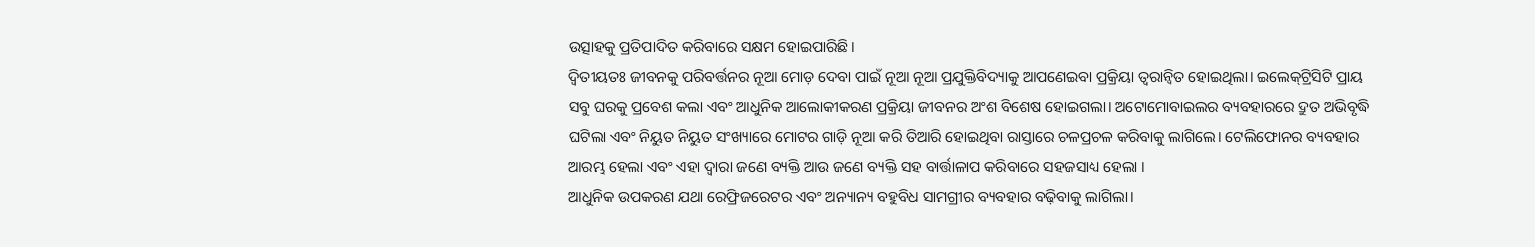ଉତ୍ସାହକୁ ପ୍ରତିପାଦିତ କରିବାରେ ସକ୍ଷମ ହୋଇପାରିଛି।
ଦ୍ୱିତୀୟତଃ ଜୀବନକୁ ପରିବର୍ତ୍ତନର ନୂଆ ମୋଡ଼ ଦେବା ପାଇଁ ନୂଆ ନୂଆ ପ୍ରଯୁକ୍ତିବିଦ୍ୟାକୁ ଆପଣେଇବା ପ୍ରକ୍ରିୟା ତ୍ୱରାନ୍ବିତ ହୋଇଥିଲା। ଇଲେକ୍‌ଟ୍ରିସିଟି ପ୍ରାୟ ସବୁ ଘରକୁ ପ୍ରବେଶ କଲା ଏବଂ ଆଧୁନିକ ଆଲୋକୀକରଣ ପ୍ରକ୍ରିୟା ଜୀବନର ଅଂଶ ବିଶେଷ ହୋଇଗଲା। ଅଟୋମୋବାଇଲର ବ୍ୟବହାରରେ ଦ୍ରୁତ ଅଭିବୃଦ୍ଧି ଘଟିଲା ଏବଂ ନିୟୁତ ନିୟୁତ ସଂଖ୍ୟାରେ ମୋଟର ଗାଡ଼ି ନୂଆ କରି ତିଆରି ହୋଇଥିବା ରାସ୍ତାରେ ଚଳପ୍ରଚଳ କରିବାକୁ ଲାଗିଲେ। ଟେଲିଫୋନର ବ୍ୟବହାର ଆରମ୍ଭ ହେଲା ଏବଂ ଏହା ଦ୍ୱାରା ଜଣେ ବ୍ୟକ୍ତି ଆଉ ଜଣେ ବ୍ୟକ୍ତି ସହ ବାର୍ତ୍ତାଳାପ କରିବାରେ ସହଜସାଧ୍ୟ ହେଲା ।
ଆଧୁନିକ ଉପକରଣ ଯଥା ରେଫ୍ରିଜରେଟର ଏବଂ ଅନ୍ୟାନ୍ୟ ବହୁବିଧ ସାମଗ୍ରୀର ବ୍ୟବହାର ବଢ଼ିବାକୁ ଲାଗିଲା।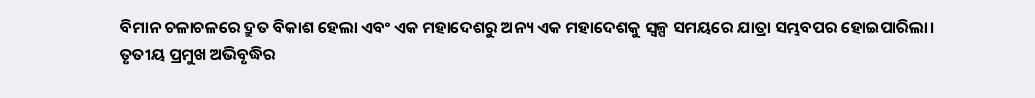ବିମାନ ଚଳାଚଳରେ ଦ୍ରୁତ ବିକାଶ ହେଲା ଏବଂ ଏକ ମହାଦେଶରୁ ଅନ୍ୟ ଏକ ମହାଦେଶକୁ ସ୍ବଳ୍ପ ସମୟରେ ଯାତ୍ରା ସମ୍ଭବପର ହୋଇପାରିଲା।
ତୃତୀୟ ପ୍ରମୁଖ ଅଭିବୃଦ୍ଧିର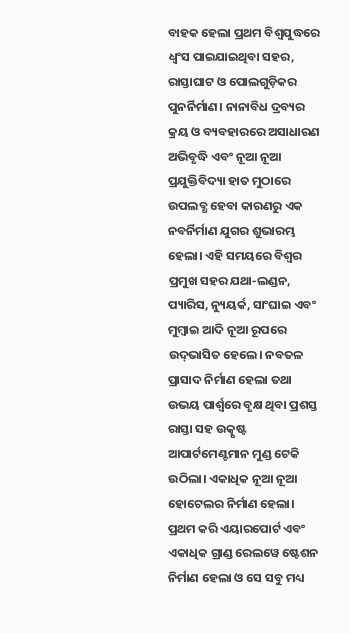ବାହକ ହେଲା ପ୍ରଥମ ବିଶ୍ୱଯୁଦ୍ଧରେ ଧ୍ୱଂସ ପାଇଯାଇଥିବା ସହର, ରାସ୍ତାଘାଟ ଓ ପୋଲଗୁଡ଼ିକର ପୁନର୍ନିର୍ମାଣ। ନାନାବିଧ ଦ୍ରବ୍ୟର କ୍ରୟ ଓ ବ୍ୟବହାରରେ ଅସାଧାରଣ ଅଭିବୃଦ୍ଧି ଏବଂ ନୂଆ ନୂଆ ପ୍ରଯୁକ୍ତିବିଦ୍ୟା ହାତ ମୁଠାରେ ଉପଲବ୍ଧ ହେବା କାରଣରୁ ଏକ ନବର୍ନିର୍ମାଣ ଯୁଗର ଶୁଭାରମ୍ଭ ହେଲା। ଏହି ସମୟରେ ବିଶ୍ୱର ପ୍ରମୁଖ ସହର ଯଥା-ଲଣ୍ଡନ, ପ୍ୟାରିସ, ନ୍ୟୁୟର୍କ, ସାଂଘାଇ ଏବଂ ମୁମ୍ବାଇ ଆଦି ନୂଆ ରୂପରେ ଉଦ୍‌ଭାସିତ ହେଲେ। ନବତଳ ପ୍ରାସାଦ ନିର୍ମାଣ ହେଲା ତଥା ଉଭୟ ପାର୍ଶ୍ୱରେ ବୃକ୍ଷ ଥିବା ପ୍ରଶସ୍ତ ରାସ୍ତା ସହ ଉତ୍କୃଷ୍ଟ ଆପାର୍ଟମେଣ୍ଟମାନ ମୁଣ୍ଡ ଟେକି ଉଠିଲା। ଏକାଧିକ ନୂଆ ନୂଆ ହୋଟେଲର ନିର୍ମାଣ ହେଲା। ପ୍ରଥମ କରି ଏୟାରପୋର୍ଟ ଏବଂ ଏକାଧିକ ଗ୍ରାଣ୍ଡ ରେଲୱେ ଷ୍ଟେଶନ ନିର୍ମାଣ ହେଲା ଓ ସେ ସବୁ ମଧ୍ୟ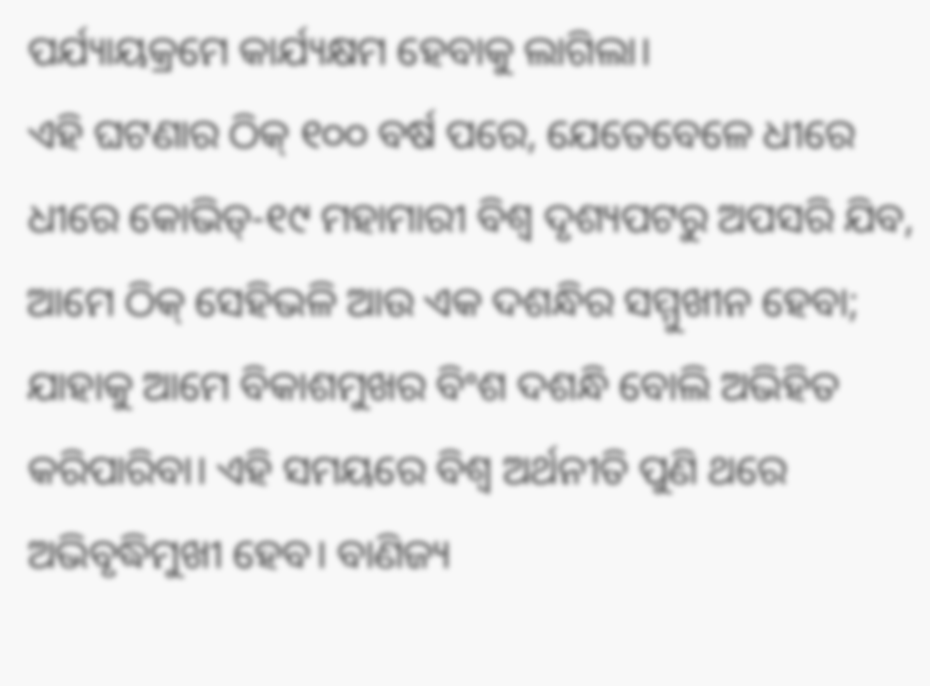ପର୍ଯ୍ୟାୟକ୍ରମେ କାର୍ଯ୍ୟକ୍ଷମ ହେବାକୁ ଲାଗିଲା।
ଏହି ଘଟଣାର ଠିକ୍‌ ୧୦୦ ବର୍ଷ ପରେ, ଯେତେବେଳେ ଧୀରେ ଧୀରେ କୋଭିଡ୍‌-୧୯ ମହାମାରୀ ବିଶ୍ୱ ଦୃଶ୍ୟପଟରୁ ଅପସରି ଯିବ, ଆମେ ଠିକ୍‌ ସେହିଭଳି ଆଉ ଏକ ଦଶନ୍ଧିର ସମ୍ମୁଖୀନ ହେବା; ଯାହାକୁ ଆମେ ବିକାଶମୁଖର ବିଂଶ ଦଶନ୍ଧି ବୋଲି ଅଭିହିତ କରିପାରିବା। ଏହି ସମୟରେ ବିଶ୍ୱ ଅର୍ଥନୀତି ପୁଣି ଥରେ ଅଭିବୃଦ୍ଧିମୁଖୀ ହେବ। ବାଣିଜ୍ୟ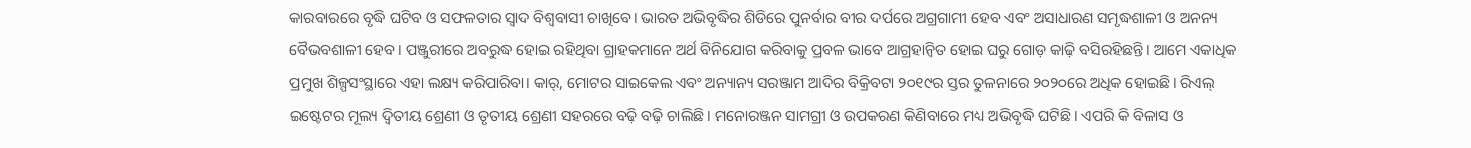କାରବାରରେ ବୃଦ୍ଧି ଘଟିବ ଓ ସଫଳତାର ସ୍ବାଦ ବିଶ୍ୱବାସୀ ଚାଖିବେ। ଭାରତ ଅଭିବୃଦ୍ଧିର ଶିଡିରେ ପୁନର୍ବାର ବୀର ଦର୍ପରେ ଅଗ୍ରଗାମୀ ହେବ ଏବଂ ଅସାଧାରଣ ସମୃଦ୍ଧଶାଳୀ ଓ ଅନନ୍ୟ ବୈଭବଶାଳୀ ହେବ। ପଞ୍ଜୁରୀରେ ଅବରୁଦ୍ଧ ହୋଇ ରହିଥିବା ଗ୍ରାହକମାନେ ଅର୍ଥ ବିନିଯୋଗ କରିବାକୁ ପ୍ରବଳ ଭାବେ ଆଗ୍ରହାନ୍ବିତ ହୋଇ ଘରୁ ଗୋଡ଼ କାଢ଼ି ବସିରହିଛନ୍ତି। ଆମେ ଏକାଧିକ ପ୍ରମୁଖ ଶିଳ୍ପସଂସ୍ଥାରେ ଏହା ଲକ୍ଷ୍ୟ କରିପାରିବା। କାର୍‌, ମୋଟର ସାଇକେଲ ଏବଂ ଅନ୍ୟାନ୍ୟ ସରଞ୍ଜାମ ଆଦିର ବିକ୍ରିବଟା ୨୦୧୯ର ସ୍ତର ତୁଳନାରେ ୨୦୨୦ରେ ଅଧିକ ହୋଇଛି। ରିଏଲ୍‌ ଇଷ୍ଟେଟର ମୂଲ୍ୟ ଦ୍ୱିତୀୟ ଶ୍ରେଣୀ ଓ ତୃତୀୟ ଶ୍ରେଣୀ ସହରରେ ବଢ଼ି ବଢ଼ି ଚାଲିଛି। ମନୋରଞ୍ଜନ ସାମଗ୍ରୀ ଓ ଉପକରଣ କିଣିବାରେ ମଧ୍ୟ ଅଭିବୃଦ୍ଧି ଘଟିଛି। ଏପରି କି ବିଳାସ ଓ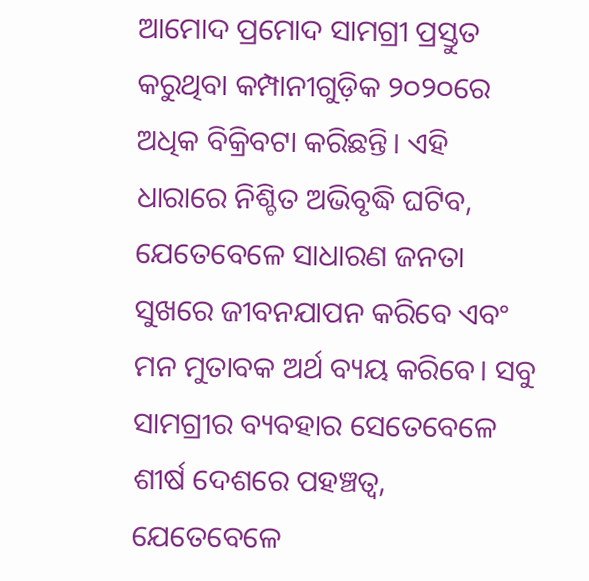ଆମୋଦ ପ୍ରମୋଦ ସାମଗ୍ରୀ ପ୍ରସ୍ତୁତ କରୁଥିବା କମ୍ପାନୀଗୁଡ଼ିକ ୨୦୨୦ରେ ଅଧିକ ବିକ୍ରିବଟା କରିଛନ୍ତି। ଏହି ଧାରାରେ ନିଶ୍ଚିତ ଅଭିବୃଦ୍ଧି ଘଟିବ, ଯେତେବେଳେ ସାଧାରଣ ଜନତା ସୁଖରେ ଜୀବନଯାପନ କରିବେ ଏବଂ ମନ ମୁତାବକ ଅର୍ଥ ବ୍ୟୟ କରିବେ। ସବୁ ସାମଗ୍ରୀର ବ୍ୟବହାର ସେତେବେଳେ ଶୀର୍ଷ ଦେଶରେ ପହଞ୍ଚତ୍ବ, ଯେତେବେଳେ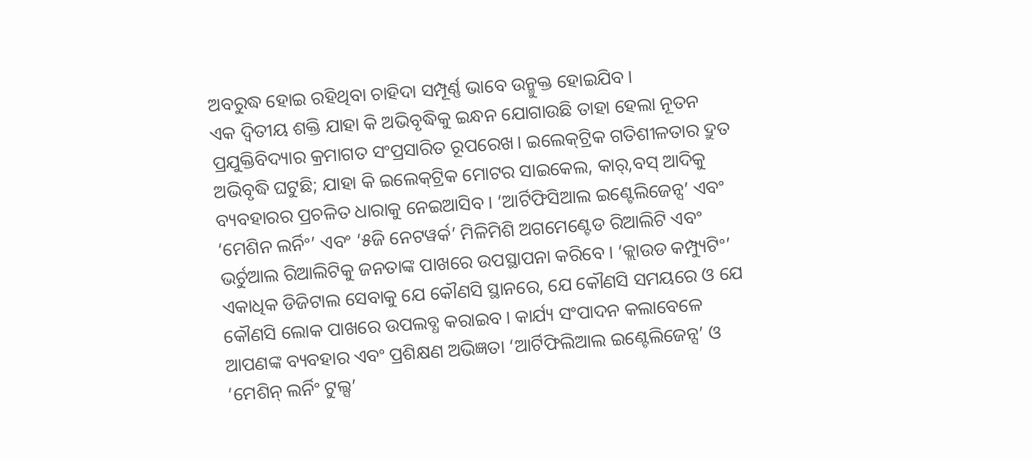ଅବରୁଦ୍ଧ ହୋଇ ରହିଥିବା ଚାହିଦା ସମ୍ପୂର୍ଣ୍ଣ ଭାବେ ଉନ୍ମୁକ୍ତ ହୋଇଯିବ।
ଏକ ଦ୍ୱିତୀୟ ଶକ୍ତି ଯାହା କି ଅଭିବୃଦ୍ଧିକୁ ଇନ୍ଧନ ଯୋଗାଉଛି ତାହା ହେଲା ନୂତନ ପ୍ରଯୁକ୍ତିବିଦ୍ୟାର କ୍ରମାଗତ ସଂପ୍ରସାରିତ ରୂପରେଖ। ଇଲେକ୍‌ଟ୍ରିକ ଗତିଶୀଳତାର ଦ୍ରୁତ ଅଭିବୃଦ୍ଧି ଘଟୁଛି; ଯାହା କି ଇଲେକ୍‌ଟ୍ରିକ ମୋଟର ସାଇକେଲ, କାର୍‌,ବସ୍‌ ଆଦିକୁ ବ୍ୟବହାରର ପ୍ରଚଳିତ ଧାରାକୁ ନେଇଆସିବ। ‘ଆର୍ଟିଫିସିଆଲ ଇଣ୍ଟେଲିଜେନ୍ସ’ ଏବଂ ‘ମେଶିନ ଲର୍ନିଂ’ ଏବଂ ‘୫ଜି ନେଟୱର୍କ’ ମିଳିମିଶି ଅଗମେଣ୍ଟେଡ ରିଆଲିଟି ଏବଂ ଭର୍ଚୁଆଲ ରିଆଲିଟିକୁ ଜନତାଙ୍କ ପାଖରେ ଉପସ୍ଥାପନା କରିବେ। ‘କ୍ଲାଉଡ କମ୍ପ୍ୟୁଟିଂ’ ଏକାଧିକ ଡିଜିଟାଲ ସେବାକୁ ଯେ କୌଣସି ସ୍ଥାନରେ, ଯେ କୌଣସି ସମୟରେ ଓ ଯେ କୌଣସି ଲୋକ ପାଖରେ ଉପଲବ୍ଧ କରାଇବ। କାର୍ଯ୍ୟ ସଂପାଦନ କଲାବେଳେ ଆପଣଙ୍କ ବ୍ୟବହାର ଏବଂ ପ୍ରଶିକ୍ଷଣ ଅଭିଜ୍ଞତା ‘ଆର୍ଟିଫିଲିଆଲ ଇଣ୍ଟେଲିଜେନ୍ସ’ ଓ ‘ମେଶିନ୍‌ ଲର୍ନିଂ ଟୁଲ୍ସ’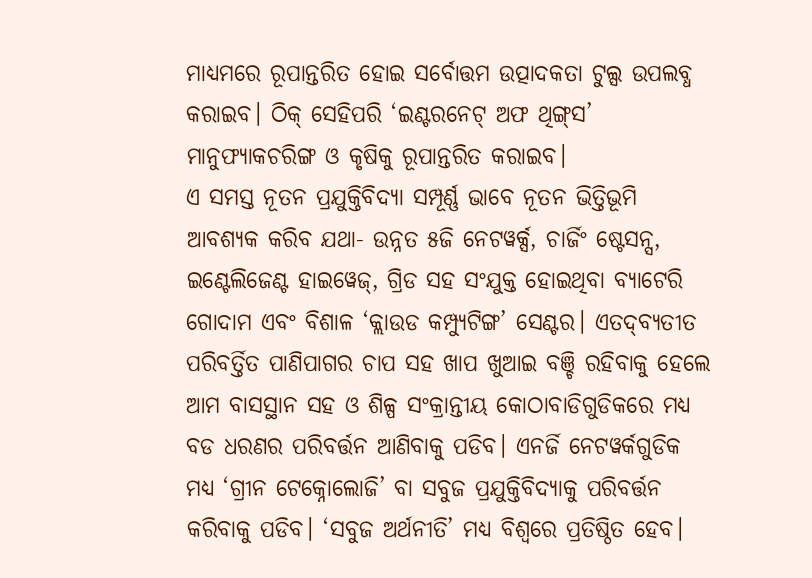ମାଧ୍ୟମରେ ରୂପାନ୍ତରିତ ହୋଇ ସର୍ବୋତ୍ତମ ଉତ୍ପାଦକତା ଟୁଲ୍ସ ଉପଲବ୍ଧ କରାଇବ। ଠିକ୍‌ ସେହିପରି ‘ଇଣ୍ଟରନେଟ୍‌ ଅଫ ଥିଙ୍ଗ୍‌ସ’ ମାନୁଫ୍ୟାକଚରିଙ୍ଗ ଓ କୃଷିକୁ ରୂପାନ୍ତରିତ କରାଇବ।
ଏ ସମସ୍ତ ନୂତନ ପ୍ରଯୁକ୍ତିବିଦ୍ୟା ସମ୍ପୂର୍ଣ୍ଣ ଭାବେ ନୂତନ ଭିତ୍ତିଭୂମି ଆବଶ୍ୟକ କରିବ ଯଥା- ଉନ୍ନତ ୫ଜି ନେଟୱର୍କ୍ସ, ଚାର୍ଜିଂ ଷ୍ଟେସନ୍ସ, ଇଣ୍ଟେଲିଜେଣ୍ଟ ହାଇୱେଜ୍‌, ଗ୍ରିଡ ସହ ସଂଯୁକ୍ତ ହୋଇଥିବା ବ୍ୟାଟେରି ଗୋଦାମ ଏବଂ ବିଶାଳ ‘କ୍ଲାଉଡ କମ୍ପ୍ୟୁଟିଙ୍ଗ’ ସେଣ୍ଟର। ଏତଦ୍‌ବ୍ୟତୀତ ପରିବର୍ତ୍ତିତ ପାଣିପାଗର ଚାପ ସହ ଖାପ ଖୁଆଇ ବଞ୍ଚି ରହିବାକୁ ହେଲେ ଆମ ବାସସ୍ଥାନ ସହ ଓ ଶିଳ୍ପ ସଂକ୍ରାନ୍ତୀୟ କୋଠାବାଡିଗୁଡିକରେ ମଧ୍ୟ ବଡ ଧରଣର ପରିବର୍ତ୍ତନ ଆଣିବାକୁ ପଡିବ। ଏନର୍ଜି ନେଟୱର୍କଗୁଡିକ ମଧ୍ୟ ‘ଗ୍ରୀନ ଟେକ୍ନୋଲୋଜି’ ବା ସବୁଜ ପ୍ରଯୁକ୍ତିବିଦ୍ୟାକୁ ପରିବର୍ତ୍ତନ କରିବାକୁ ପଡିବ। ‘ସବୁଜ ଅର୍ଥନୀତି’ ମଧ୍ୟ ବିଶ୍ୱରେ ପ୍ରତିଷ୍ଠିତ ହେବ।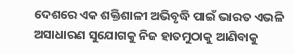ଦେଶରେ ଏକ ଶକ୍ତିଶାଳୀ ଅଭିବୃଦ୍ଧି ପାଇଁ ଭାରତ ଏଭଳି ଅସାଧାରଣ ସୁଯୋଗକୁ ନିଜ ହାତମୁଠାକୁ ଆଣିବାକୁ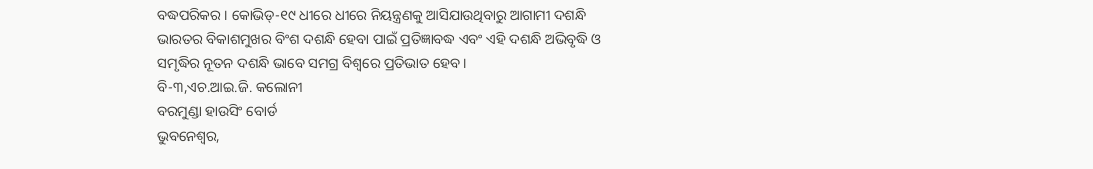ବଦ୍ଧପରିକର। କୋଭିଡ୍‌-୧୯ ଧୀରେ ଧୀରେ ନିୟନ୍ତ୍ରଣକୁ ଆସିଯାଉଥିବାରୁ ଆଗାମୀ ଦଶନ୍ଧି ଭାରତର ବିକାଶମୁଖର ବିଂଶ ଦଶନ୍ଧି ହେବା ପାଇଁ ପ୍ରତିଜ୍ଞାବଦ୍ଧ ଏବଂ ଏହି ଦଶନ୍ଧି ଅଭିବୃଦ୍ଧି ଓ ସମୃଦ୍ଧିର ନୂତନ ଦଶନ୍ଧି ଭାବେ ସମଗ୍ର ବିଶ୍ୱରେ ପ୍ରତିଭାତ ହେବ।
ବି-୩,ଏଚ.ଆଇ.ଜି. କଲୋନୀ
ବରମୁଣ୍ଡା ହାଉସିଂ ବୋର୍ଡ
ଭୁବନେଶ୍ୱର,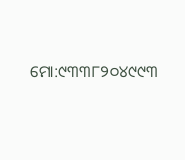ମୋ:୯୩୩୮୨୦୪୯୯୩